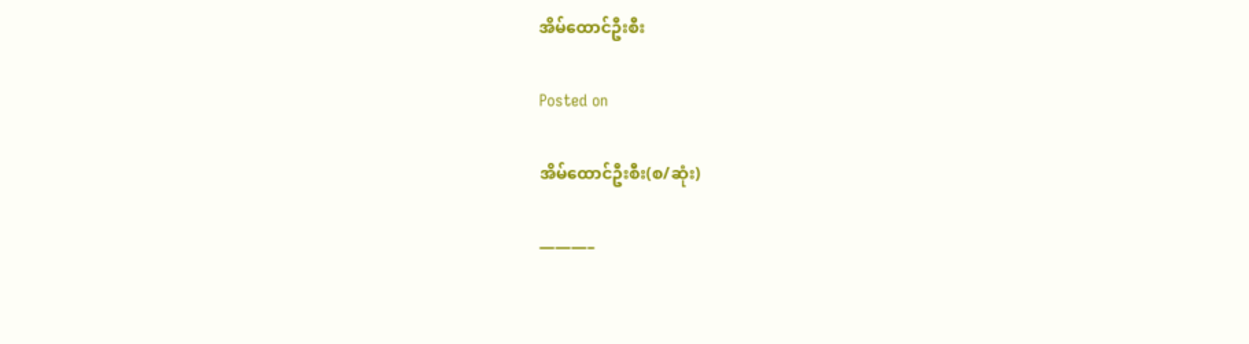အိမ်ထောင်ဦးစီး

Posted on

အိမ်ထောင်ဦးစီး(စ/ဆုံး)

———–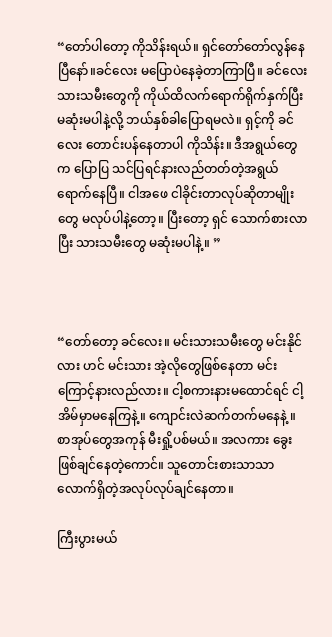“တော်ပါတော့ ကိုသိန်းရယ်။ ရှင်တော်တော်လွန်နေပြီနော်။ခင်လေး မပြောပဲနေခဲ့တာကြာပြီ။ ခင်လေး သားသမီးတွေကို ကိုယ်ထိလက်ရောက်ရိုက်နှက်ပြီးမဆုံးမပါနဲ့လို့ ဘယ်နှစ်ခါပြောရမလဲ။ ရှင့်ကို ခင်လေး တောင်းပန်နေတာပါ ကိုသိန်း။ ဒီအရွယ်တွေက ပြောပြ သင်ပြရင်နားလည်တတ်တဲ့အရွယ်ရောက်နေပြီ။ ငါအဖေ ငါခိုင်းတာလုပ်ဆိုတာမျိုးတွေ မလုပ်ပါနဲ့တော့။ ပြီးတော့ ရှင် သောက်စားလာပြီး သားသမီးတွေ မဆုံးမပါနဲ့။ ”



“တော်တော့ ခင်လေး။ မင်းသားသမီးတွေ မင်းနိုင်လား ဟင် မင်းသား အဲ့လိုတွေဖြစ်နေတာ မင်းကြောင့်နားလည်လား။ ငါ့စကားနားမထောင်ရင် ငါ့အိမ်မှာမနေကြနဲ့။ ကျောင်းလဲဆက်တက်မနေနဲ့ ။ စာအုပ်တွေအကုန် မီးရှို့ပစ်မယ်။ အလကား ခွေးဖြစ်ချင်နေတဲ့ကောင်။ သူတောင်းစားသာသာလောက်ရှိတဲ့အလုပ်လုပ်ချင်နေတာ။

ကြီးပွားမယ်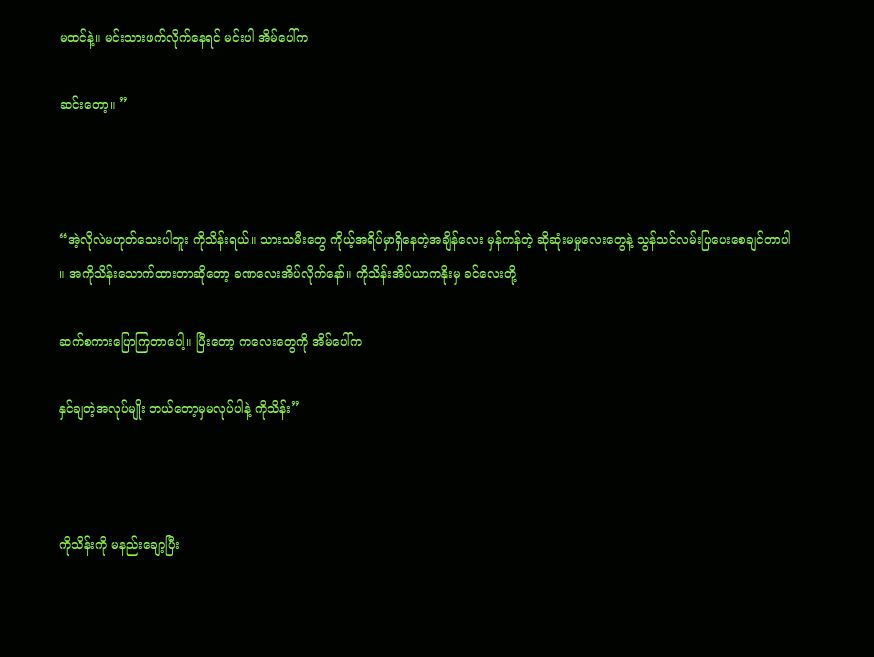မထင်နဲ့။ မင်းသားဖက်လိုက်နေရင် မင်းပါ အိမ်ပေါ်က

ဆင်းတော့။ ”



“အဲ့လိုလဲမဟုတ်သေးပါဘူး ကိုသိန်းရယ်။ သားသမီးတွေ ကိုယ့်အရိပ်မှာရှိနေတဲ့အချိန်လေး မှန်ကန်တဲ့ ဆိုဆုံးမမှုလေးတွေနဲ့ သွန်သင်လမ်းပြပေးစေချင်တာပါ ။ အကိုသိန်းသောက်ထားတာဆိုတော့ ခဏလေးအိပ်လိုက်နော်။ ကိုသိန်းအိပ်ယာကနိုးမှ ခင်လေးတို့

ဆက်စကားပြောကြတာပေါ့။ ပြီးတော့ ကလေးတွေကို အိမ်ပေါ်က

နှင်ချတဲ့အလုပ်မျိုး ဘယ်တော့မှမလုပ်ပါနဲ့ ကိုသိန်း”



ကိုသိန်းကို မနည်းချော့ပြီး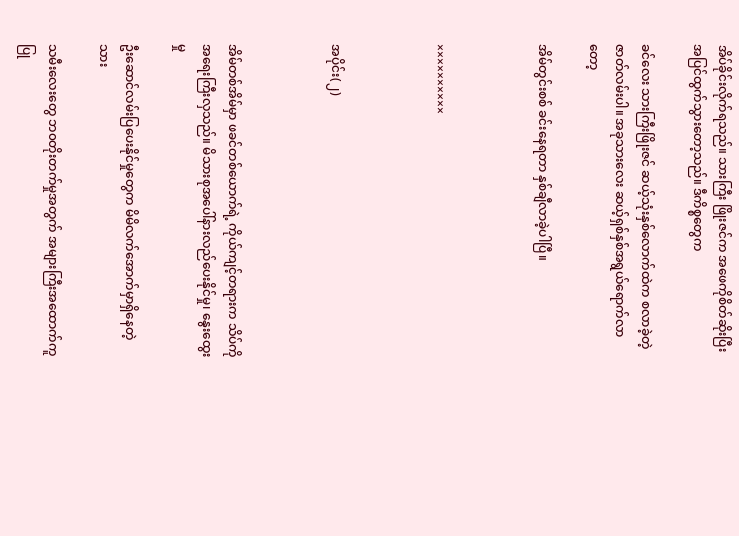အိပ်ခိုင်းလိုက်ရသည်။ သားကြီး ဖြိုးဇင်က အဖေကိုစိတ်ဆိုးပြီးအပြင်ထွက်သွားတော့သည်။ ဒီကိစ္စတွေက

ခင်လေး သားကြီးဖြိုးဇင် ဆယ့်သုံးနှစ်လောက်ထဲက စလာခဲ့တဲ့ဇာတ်လမ်းပါ။ အခုသားလေး ဆယ့်ရှစ်နှစ်အရွယ်ရောက်လာတော့

အိမ်တွင်းစစ် ခင်းနေရတာ နှစ်ချီလာခဲ့ပါပြီ။



××××××××××



အပိုင်း(၂)



အိမ်တစ်အိမ်မှာ ဖခင်တစ်ယောက်ရဲ့ ကိုယ်ကျင့်တရားက သိပ်ကိုအရေးကြီးလှသည်။ မိသားစုအပေါ်နားလည်ပေးနိုင်မှု၊ နွေးထွေးမှု

ဦးဆောင်လမ်းပြပေးနိုင်မှုတွေက မိမိလက်အောက်မှာရှိနေတဲ့ သား

သမီးလေးတွေ ဘ၀တိုးတက်မှုအတွက် အများကြီးအထောက်ကူပြု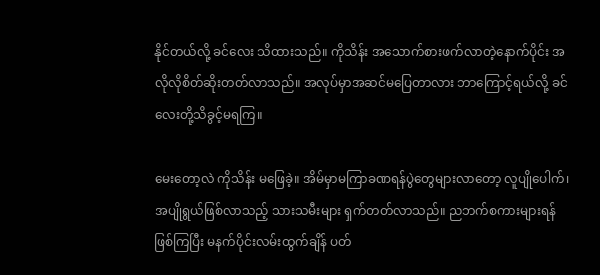နိုင်တယ်လို့ ခင်လေး သိထားသည်။ ကိုသိန်း အသောက်စားဖက်လာတဲ့နောက်ပိုင်း အလိုလိုစိတ်ဆိုးတတ်လာသည်။ အလုပ်မှာအဆင်မပြေတာလား ဘာကြောင့်ရယ်လို့ ခင်လေးတို့သိခွင့်မရကြ။

မေးတော့လဲ ကိုသိန်း မဖြေခဲ့။ အိမ်မှာမကြာခဏရန်ပွဲတွေများလာတော့ လူပျိုပေါက်၊ အပျိုရွယ်ဖြစ်လာသည့် သားသမီးများ ရှက်တတ်လာသည်။ ညဘက်စကားများရန်ဖြစ်ကြပြီး မနက်ပိုင်းလမ်းထွက်ချိန် ပတ်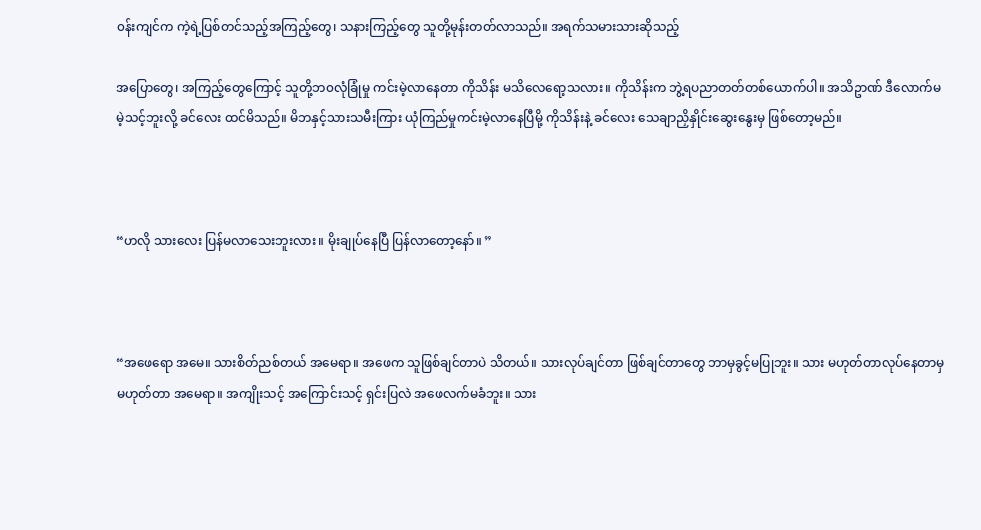၀န်းကျင်က ကဲ့ရဲ့ပြစ်တင်သည့်အကြည့်တွေ၊ သနားကြည့်တွေ သူတို့မုန်းတတ်လာသည်။ အရက်သမားသားဆိုသည့်

အပြောတွေ၊ အကြည့်တွေကြောင့် သူတို့ဘ၀လုံခြုံမှု ကင်းမဲ့လာနေတာ ကိုသိန်း မသိလေရော့သလား။ ကိုသိန်းက ဘွဲ့ရပညာတတ်တစ်ယောက်ပါ။ အသိဥာဏ် ဒီလောက်မမဲ့သင့်ဘူးလို့ ခင်လေး ထင်မိသည်။ မိဘနှင့်သားသမီးကြား ယုံကြည်မှုကင်းမဲ့လာနေပြီမို့ ကိုသိန်းနဲ့ ခင်လေး သေချာညှိနှိုင်းဆွေးနွေးမှ ဖြစ်တော့မည်။



“ဟလို သားလေး ပြန်မလာသေးဘူးလား။ မိုးချုပ်နေပြီ ပြန်လာတော့နော်။ ”



“အဖေရော အမေ။ သားစိတ်ညစ်တယ် အမေရာ။ အဖေက သူဖြစ်ချင်တာပဲ သိတယ်။ သားလုပ်ချင်တာ ဖြစ်ချင်တာတွေ ဘာမှခွင့်မပြုဘူး။ သား မဟုတ်တာလုပ်နေတာမှမဟုတ်တာ အမေရာ။ အကျိုးသင့် အကြောင်းသင့် ရှင်းပြလဲ အဖေလက်မခံဘူး။ သား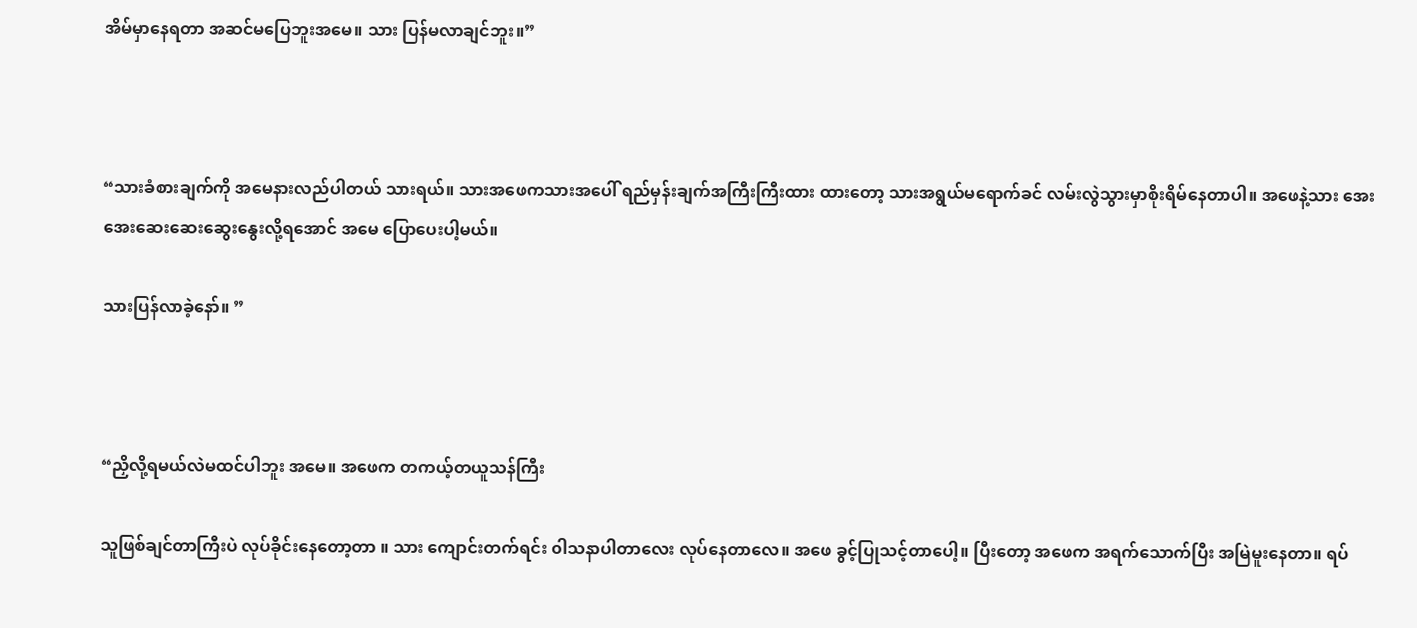အိမ်မှာနေရတာ အဆင်မပြေဘူးအမေ။ သား ပြန်မလာချင်ဘူး။”



“သားခံစားချက်ကို အမေနားလည်ပါတယ် သားရယ်။ သားအဖေကသားအပေါ် ရည်မှန်းချက်အကြီးကြီးထား ထားတော့ သားအရွယ်မရောက်ခင် လမ်းလွဲသွားမှာစိုးရိမ်နေတာပါ။ အဖေနဲ့သား အေးအေးဆေးဆေးဆွေးနွေးလို့ရအောင် အမေ ပြောပေးပါ့မယ်။

သားပြန်လာခဲ့နော်။ ”



“ညှိလို့ရမယ်လဲမထင်ပါဘူး အမေ။ အဖေက တကယ့်တယူသန်ကြီး

သူဖြစ်ချင်တာကြီးပဲ လုပ်ခိုင်းနေတော့တာ ။ သား ကျောင်းတက်ရင်း ၀ါသနာပါတာလေး လုပ်နေတာလေ။ အဖေ ခွင့်ပြုသင့်တာပေါ့။ ပြီးတော့ အဖေက အရက်သောက်ပြီး အမြဲမူးနေတာ။ ရပ်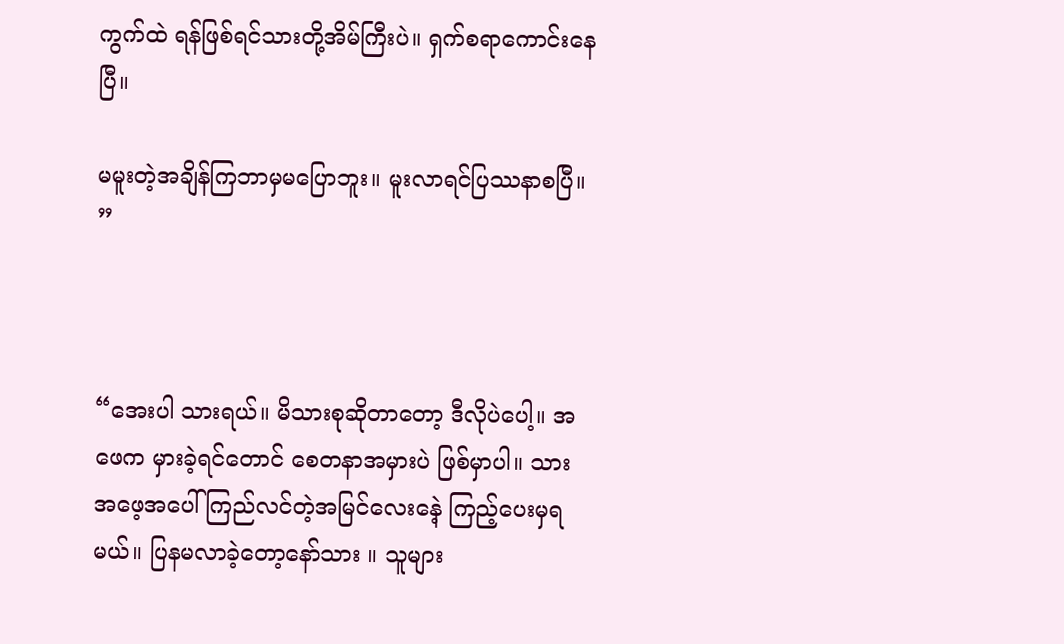ကွက်ထဲ ရန်ဖြစ်ရင်သားတို့အိမ်ကြီးပဲ။ ရှက်စရာကောင်းနေပြီ။

မမူးတဲ့အချိန်ကြဘာမှမပြောဘူး။ မူးလာရင်ပြဿနာစပြီ။ ”



“အေးပါ သားရယ်။ မိသားစုဆိုတာတော့ ဒီလိုပဲပေါ့။ အဖေက မှားခဲ့ရင်တောင် စေတနာအမှားပဲ ဖြစ်မှာပါ။ သား အဖေ့အပေါ်ကြည်လင်တဲ့အမြင်လေးနေဲ့ ကြည့်ပေးမှရမယ်။ ပြနမလာခဲ့တော့နော်သား ။ သူများ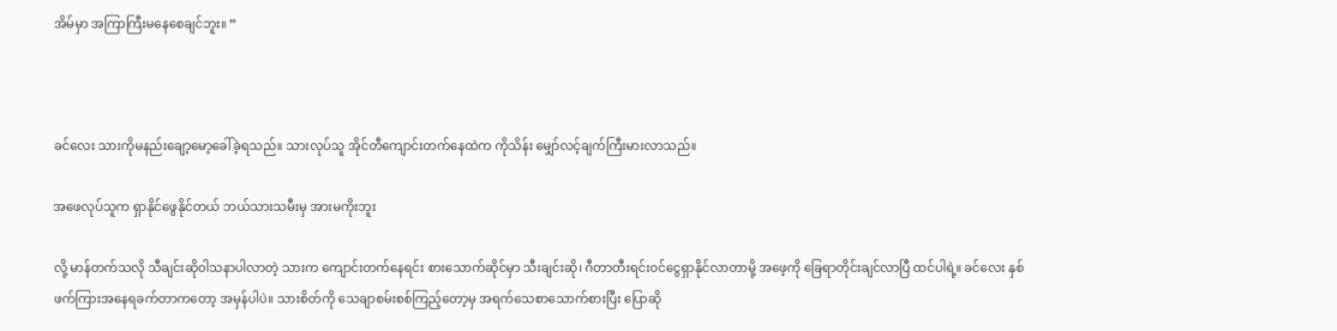အိမ်မှာ အကြာကြီးမနေစေချင်ဘူး။ ”



ခင်လေး သားကိုမနည်းချော့မော့ခေါ်ခဲ့ရသည်။ သားလုပ်သူ အိုင်တီကျောင်းတက်နေထဲက ကိုသိန်း မျှော်လင့်ချက်ကြီးမားလာသည်။

အဖေလုပ်သူက ရှာနိုင်ဖွေနိုင်တယ် ဘယ်သားသမီးမှ အားမကိုးဘူး

လို့ မာန်တက်သလို သီချင်းဆို၀ါသနာပါလာတဲ့ သားက ကျောင်းတက်နေရင်း စားသောက်ဆိုင်မှာ သီးချင်းဆို၊ ဂီတာတီးရင်း၀င်ငွေရှာနိုင်လာတာမို့ အဖေ့ကို ခြေရာတိုင်းချင်လာပြီ ထင်ပါရဲ့။ ခင်လေး နှစ်ဖက်ကြားအနေရခက်တာကတော့ အမှန်ပါပဲ။ သားစိတ်ကို သေချာစမ်းစစ်ကြည့်တော့မှ အရက်သေစာသောက်စားပြီး ပြောဆို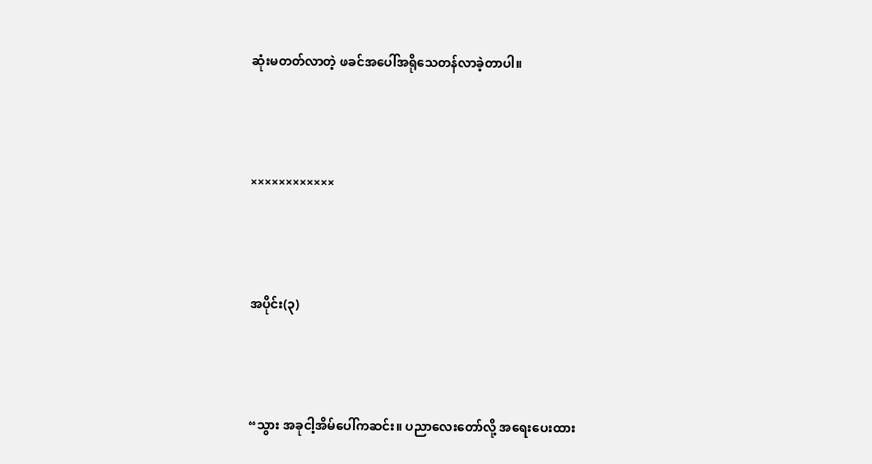ဆုံးမတတ်လာတဲ့ ဖခင်အပေါ်အရိုသေတန်လာခဲ့တာပါ။



××××××××××××



အပိုင်း(၃)



“သွား အခုငါ့အိမ်ပေါ်ကဆင်း။ ပညာလေးတော်လို့ အရေးပေးထား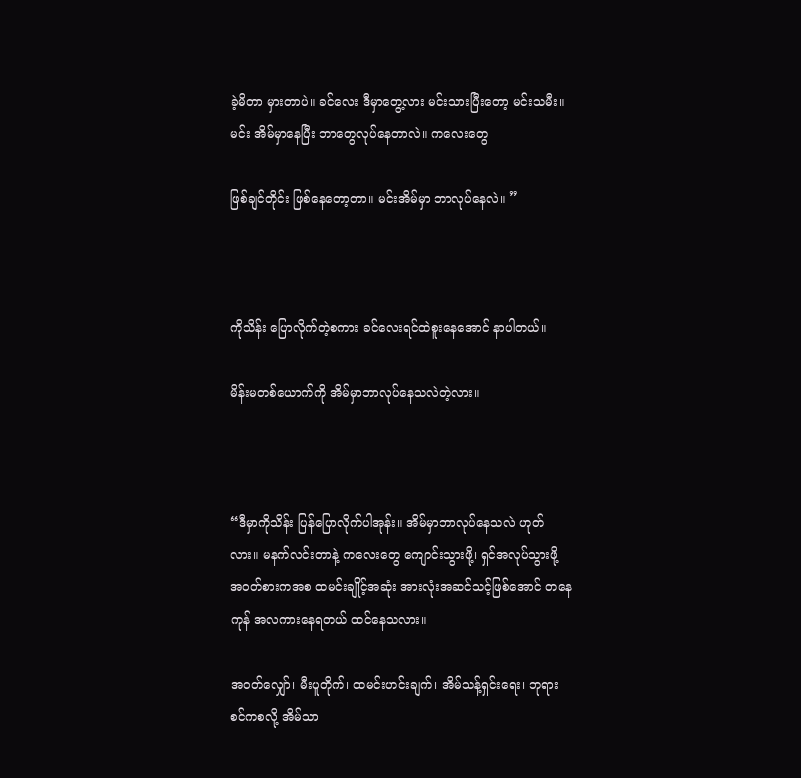ခဲ့မိတာ မှားတာပဲ။ ခင်လေး ဒီမှာတွေ့လား မင်းသားပြီးတော့ မင်းသမီး။ မင်း အိမ်မှာနေပြီး ဘာတွေလုပ်နေတာလဲ။ ကလေးတွေ

ဖြစ်ချင်တိုင်း ဖြစ်နေတော့တာ။ မင်းအိမ်မှာ ဘာလုပ်နေလဲ။ ”



ကိုသိန်း ပြောလိုက်တဲ့စကား ခင်လေးရင်ထဲစူးနေအောင် နာပါတယ်။

မိန်းမတစ်ယောက်ကို အိမ်မှာဘာလုပ်နေသလဲတဲ့လား။



“ဒီမှာကိုသိန်း ပြန်ပြောလိုက်ပါအုန်း။ အိမ်မှာဘာလုပ်နေသလဲ ဟုတ်လား။ မနက်လင်းတာနဲ့ ကလေးတွေ ကျောင်းသွားဖို့၊ ရှင်အလုပ်သွားဖို့ အ၀တ်စားကအစ ထမင်းချိုင့်အဆုံး အားလုံးအဆင်သင့်ဖြစ်အောင် တနေကုန် အလကားနေရတယ် ထင်နေသလား။

အဝတ်လျှော်၊ မီးပူတိုက်၊ ထမင်းဟင်းချက်၊ အိမ်သန့်ရှင်းရေး၊ ဘုရားစင်ကစလို့ အိမ်သာ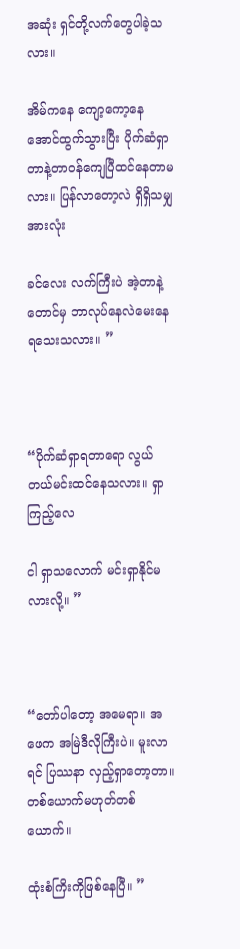အဆုံး ရှင်တို့လက်တွေပါခဲ့သလား။

အိမ်ကနေ ကျော့ကော့နေအောင်ထွက်သွားပြီး ပိုက်ဆံရှာတာနဲ့တာ၀န်ကျေပြီထင်နေတာမလား။ ပြန်လာတော့လဲ ရှိရှိသမျှအားလုံး

ခင်လေး လက်ကြီးပဲ အဲ့တာနဲ့တောင်မှ ဘာလုပ်နေလဲမေးနေရသေးသလား။ ”



“ပိုက်ဆံရှာရတာရော လွယ်တယ်မင်းထင်နေသလား။ ရှာကြည့်လေ

ငါ ရှာသလောက် မင်းရှာနိုင်မလားလို့။ ”



“တော်ပါတော့ အမေရာ။ အဖေက အမြဲဒီလိုကြီးပဲ။ မူးလာရင် ပြဿနာ လှည့်ရှာတော့တာ။ တစ်ယောက်မဟုတ်တစ်ယောက်။

ထုံးစံကြိးကိုဖြစ်နေပြီ။ ”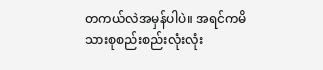တကယ်လဲအမှန်ပါပဲ။ အရင်ကမိသားစုစည်းစည်းလုံးလုံး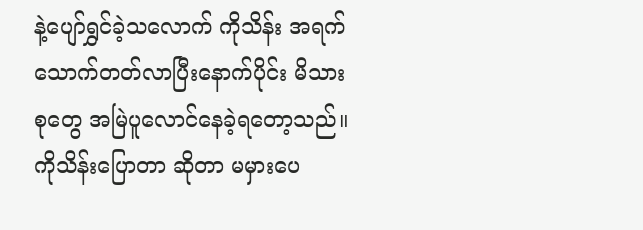နဲ့ပျော်ရွှင်ခဲ့သလောက် ကိုသိန်း အရက်သောက်တတ်လာပြီးနောက်ပိုင်း မိသားစုတွေ အမြဲပူလောင်နေခဲ့ရတော့သည်။ ကိုသိန်းပြောတာ ဆိုတာ မမှားပေ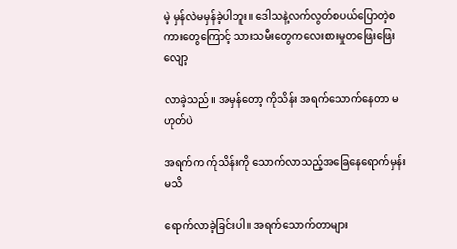မဲ့ မှန်လဲမမှန်ခဲ့ပါဘူး။ ဒေါသနဲ့လက်လွတ်စပယ်ပြောတဲ့စကားတွေကြောင့် သားသမီးတွေကလေးစားမှုတဖြေးဖြေးလျော့

လာခဲ့သည်။ အမှန်တော့ ကိုသိန်း အရက်သောက်နေတာ မဟုတ်ပဲ

အရက်က က်ုသိန်းကို သောက်လာသည့်အခြေနေရောက်မှန်းမသိ

ရောက်လာခဲ့ခြင်းပါ။ အရက်သောက်တာများ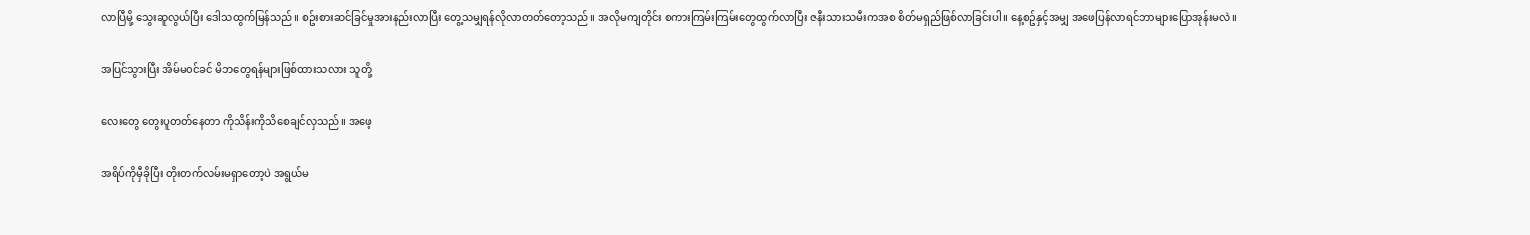လာပြီမို့ သွေးဆူလွယ်ပြီး ဒေါသထွက်မြန်သည်။ စဥ်းစားဆင်ခြင်မှုအားနည်းလာပြီး တွေ့သမျှရန်လိုလာတတ်တော့သည်။ အလိုမကျတိုင်း စကားကြမ်းကြမ်းတွေထွက်လာပြီး ဇနီးသားသမီးကအစ စိတ်မရှည်ဖြစ်လာခြင်းပါ။ နေ့စဥ်နှင့်အမျှ အဖေပြန်လာရင်ဘာများပြောအုန်းမလဲ။

အပြင်သွားပြီး အိမ်မ၀င်ခင် မိဘတွေရန်များဖြစ်ထားသလား သူတို့

လေးတွေ တွေးပူတတ်နေတာ ကိုသိန်းကိုသိစေချင်လှသည်။ အဖေ့

အရိပ်ကိုမှီခိုပြီး တိုးတက်လမ်းမရှာတော့ပဲ အရွယ်မ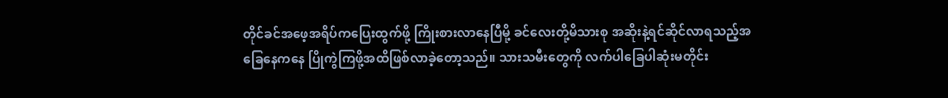တိုင်ခင်အဖေ့အရိပ်ကပြေးထွက်ဖို့ ကြိုးစားလာနေပြီမို့ ခင်လေးတို့မိသားစု အဆိုးနဲ့ရင်ဆိုင်လာရသည့်အခြေနေကနေ ပြိုကွဲကြဖို့အထိဖြစ်လာခဲ့တော့သည်။ သားသမီးတွေကို လက်ပါခြေပါဆုံးမတိုင်း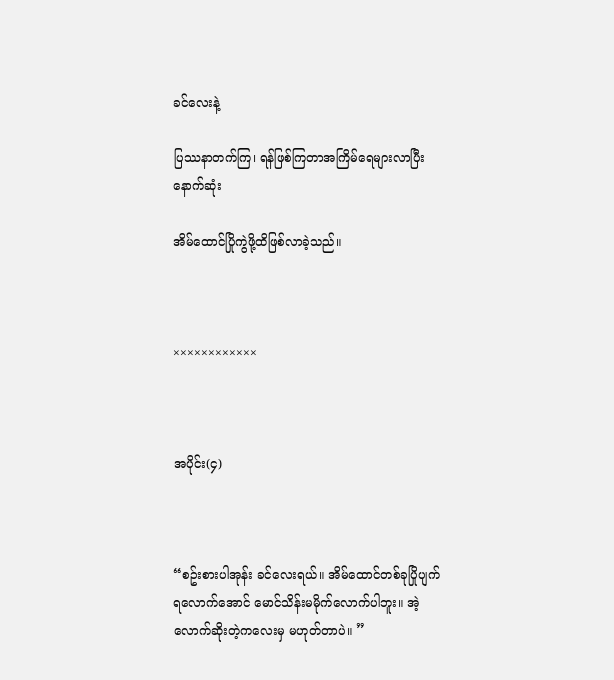ခင်လေးနဲ့

ပြဿနာတက်ကြ၊ ရန်ဖြစ်ကြတာအကြိမ်ရေများလာပြီး နောက်ဆုံး

အိမ်ထောင်ပြိုကွဲဖို့ထိဖြစ်လာခဲ့သည်။



××××××××××××



အပိုင်း(၄)



“စဥ်းစားပါအုန်း ခင်လေးရယ်။ အိမ်ထောင်တစ်ခုပြိုပျက်ရလောက်အောင် မောင်သိန်းမမိုက်လောက်ပါဘူး။ အဲ့လောက်ဆိုးတဲ့ကလေးမှ မဟုတ်တာပဲ။ ”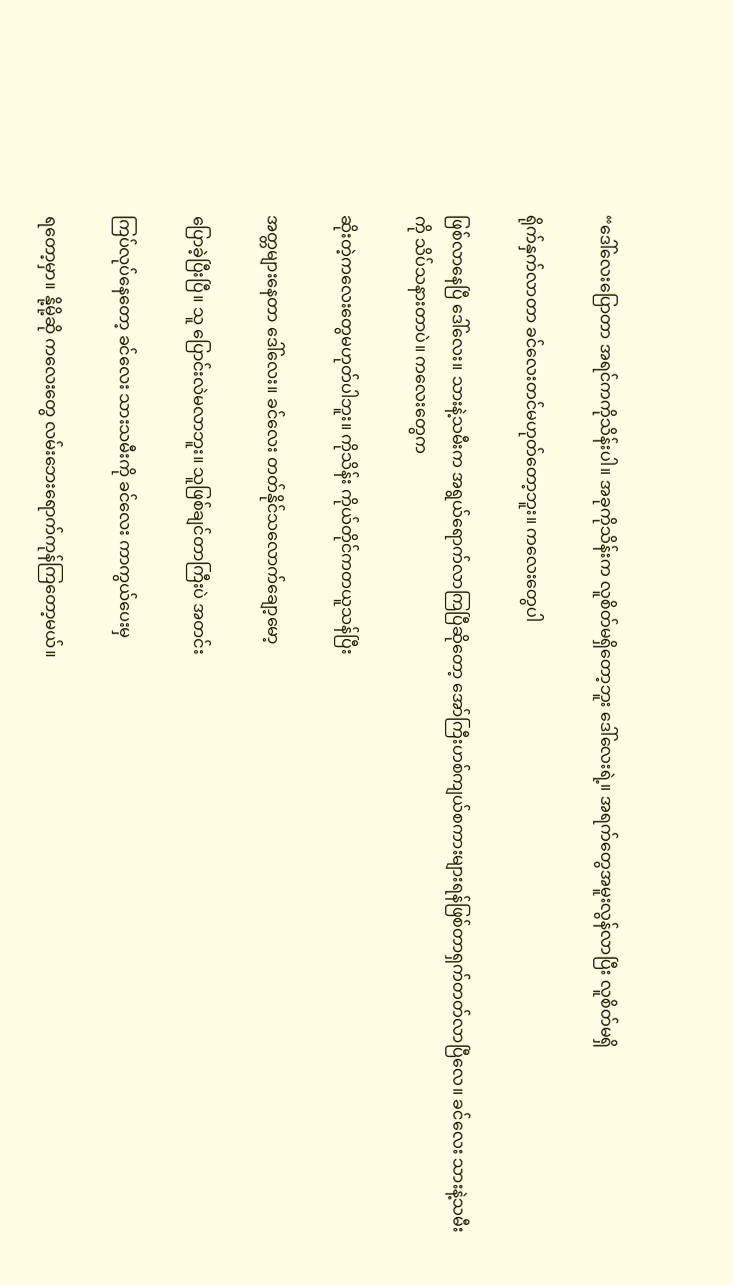“ဒေါ်လေးပြောတာ အရင်ကကိုသိန်းပါ။ အခုကိုသိန်းက လူစိတ်မရှိတော့ဘူး ဒေါ်လေးရဲ့။ အရက်တွေအမူးလွန်လာပြီး လူစိတ်မရှိ

ရိုက်နှက်လာတာ ခင်လေးတင်မဟုတ်တော့ဘူး။ ကလေးတွေပါ

ဖြစ်လာနေပြီ ဒေါ်လေး။ သားနဲ့သမီးက အရွယ်ရောက်လာကြပြီဆိုတော့ အော်ကြီးဟစ်ကျယ်စကားများရန်ဖြစ်တာရှက်တတ်လာပြီလေ။ ခင်လေး သားနဲ့သမီးကို သိပ်သနားတာပဲ။ ကလေးတွေက

ဆိုးတဲ့ကလေးတွေမဟုတ်ပါဘူး။ ကိုသိန်း ကိုယ်တိုင်ကတယူသန်ပြီး

အတ္တများနေတာ ဒေါ်လေး။ ခင်လေး တတ်နိုင်သလောက်ချော့မော့

ပြောခဲ့ပြီးပြီ။ သူ ပြောင်းလဲမလာဘူး။ သူဖြစ်ချင်တာကြီးပဲ အတင်း

ကြပ်လုပ်နေတော့ ခင်လေး သားသမီးကို ခင်လေး ကာကွယ်ပေးမှ

ရတော့မှာ။ နို့မို့ဆို ကလေးတွေ လမ်းဘေးရောက်ကုန်ကြတော့မယ်။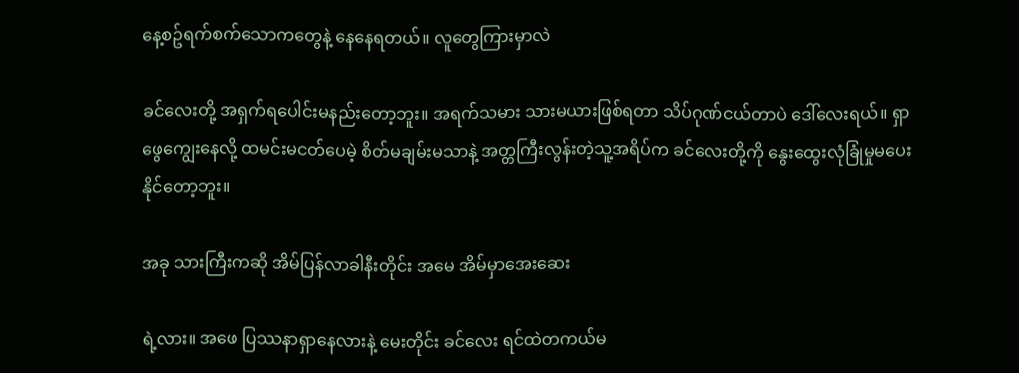နေ့စဥ်ရက်စက်သောကတွေနဲ့ နေနေရတယ်။ လူတွေကြားမှာလဲ

ခင်လေးတို့ အရှက်ရပေါင်းမနည်းတော့ဘူး။ အရက်သမား သားမယားဖြစ်ရတာ သိပ်ဂုဏ်ငယ်တာပဲ ဒေါ်လေးရယ်။ ရှာဖွေကျွေးနေလို့ ထမင်းမငတ်ပေမဲ့ စိတ်မချမ်းမသာနဲ့ အတ္တကြီးလွန်းတဲ့သူ့အရိပ်က ခင်လေးတို့ကို နွေးထွေးလုံခြုံမှုမပေးနိုင်တော့ဘူး။

အခု သားကြီးကဆို အိမ်ပြန်လာခါနီးတိုင်း အမေ အိမ်မှာအေးဆေး

ရဲ့လား။ အဖေ ပြဿနာရှာနေလားနဲ့ မေးတိုင်း ခင်လေး ရင်ထဲတကယ်မ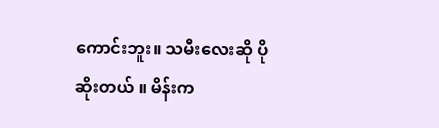ကောင်းဘူး။ သမီးလေးဆို ပိုဆိုးတယ် ။ မိန်းက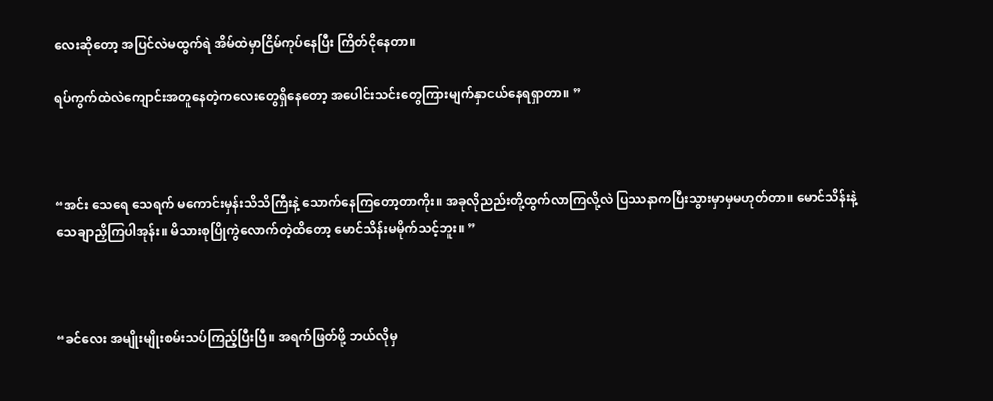လေးဆိုတော့ အပြင်လဲမထွက်ရဲ အိမ်ထဲမှာငြိမ်ကုပ်နေပြီး ကြိတ်ငိုနေတာ။

ရပ်ကွက်ထဲလဲကျောင်းအတူနေတဲ့ကလေးတွေရှိနေတော့ အပေါင်းသင်းတွေကြားမျက်နှာငယ်နေရရှာတာ။ ”



“အင်း သေရေ သေရက် မကောင်းမှန်းသိသိကြီးနဲ့ သောက်နေကြတော့တာကိုး။ အခုလိုညည်းတို့ထွက်လာကြလို့လဲ ပြဿနာကပြီးသွားမှာမှမဟုတ်တာ။ မောင်သိန်းနဲ့သေချာညှိကြပါအုန်း။ မိသားစုပြိုကွဲလောက်တဲ့ထိတော့ မောင်သိန်းမမိုက်သင့်ဘူး။ ”



“ခင်လေး အမျိုးမျိုးစမ်းသပ်ကြည့်ပြီးပြီ။ အရက်ဖြတ်ဖို့ ဘယ်လိုမှ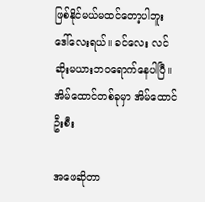ဖြစ်နိုင်မယ်မထင်တော့ပါဘူး ဒေါ်လေးရယ်။ ခင်လေး လင်ဆိုးမယားဘ၀ရောက်နေပါပြီ။ အိမ်ထောင်တစ်ခုမှာ အိမ်ထောင်ဦးစီး

အဖေဆိုတာ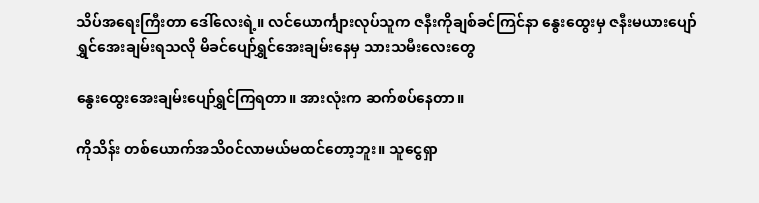သိပ်အရေးကြီးတာ ဒေါ်လေးရဲ့။ လင်ယောင်္ကျားလုပ်သူက ဇနီးကိုချစ်ခင်ကြင်နာ နွေးထွေးမှ ဇနီးမယားပျော်ရွှင်အေးချမ်းရသလို မိခင်ပျော်ရွှင်အေးချမ်းနေမှ သားသမီးလေးတွေ

နွေးထွေးအေးချမ်းပျော်ရွှင်ကြရတာ။ အားလုံးက ဆက်စပ်နေတာ။

ကိုသိန်း တစ်ယောက်အသိ၀င်လာမယ်မထင်တော့ဘူး။ သူငွေရှာ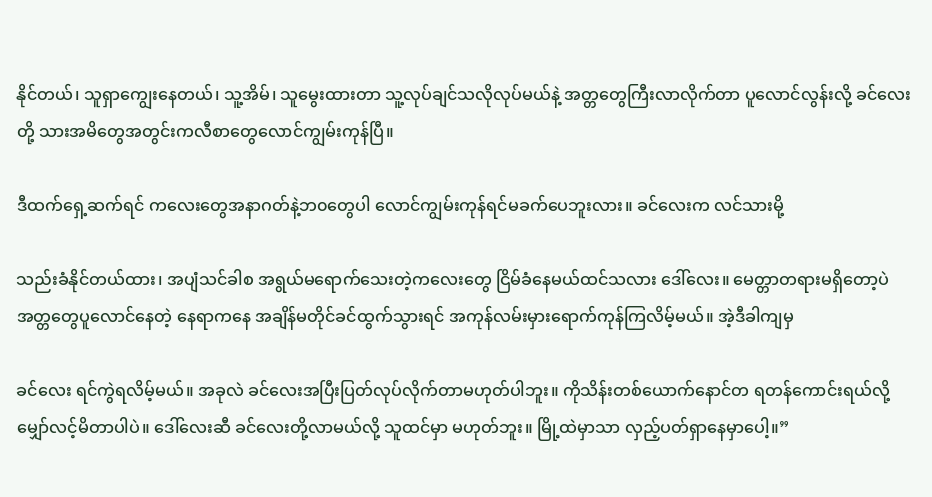နိုင်တယ်၊ သူရှာကျွေးနေတယ်၊ သူ့အိမ်၊ သူမွေးထားတာ သူ့လုပ်ချင်သလိုလုပ်မယ်နဲ့ အတ္တတွေကြီးလာလိုက်တာ ပူလောင်လွန်းလို့ ခင်လေးတို့ သားအမိတွေအတွင်းကလီစာတွေလောင်ကျွမ်းကုန်ပြီ။

ဒီထက်ရှေ့ဆက်ရင် ကလေးတွေအနာဂတ်နဲ့ဘ၀တွေပါ လောင်ကျွမ်းကုန်ရင်မခက်ပေဘူးလား။ ခင်လေးက လင်သားမို့

သည်းခံနိုင်တယ်ထား၊ အပျံသင်ခါစ အရွယ်မရောက်သေးတဲ့ကလေးတွေ ငြိမ်ခံနေမယ်ထင်သလား ဒေါ်လေး။ မေတ္တာတရားမရှိတော့ပဲ အတ္တတွေပူလောင်နေတဲ့ နေရာကနေ အချိန်မတိုင်ခင်ထွက်သွားရင် အကုန်လမ်းမှားရောက်ကုန်ကြလိမ့်မယ်။ အဲ့ဒီခါကျမှ

ခင်လေး ရင်ကွဲရလိမ့်မယ်။ အခုလဲ ခင်လေးအပြီးပြတ်လုပ်လိုက်တာမဟုတ်ပါဘူး။ ကိုသိန်းတစ်ယောက်နောင်တ ရတန်ကောင်းရယ်လို့ မျှော်လင့်မိတာပါပဲ။ ဒေါ်လေးဆီ ခင်လေးတို့လာမယ်လို့ သူထင်မှာ မဟုတ်ဘူး။ မြို့ထဲမှာသာ လှည့်ပတ်ရှာနေမှာပေါ့။”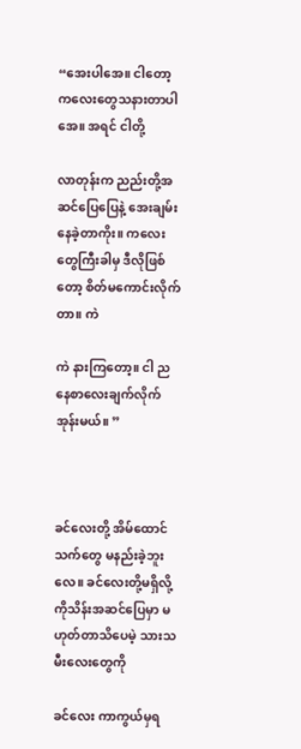“အေးပါအေ။ ငါတော့ ကလေးတွေသနားတာပါအေ။ အရင် ငါတို့

လာတုန်းက ညည်းတို့အဆင်ပြေပြေနဲ့ အေးချမ်းနေခဲ့တာကိုး။ ကလေးတွေကြီးခါမှ ဒီလိုဖြစ်တော့ စိတ်မကောင်းလိုက်တာ။ ကဲ

ကဲ နားကြတော့။ ငါ ညနေစာလေးချက်လိုက်အုန်းမယ်။ ”



ခင်လေးတို့ အိမ်ထောင်သက်တွေ မနည်းခဲ့ဘူးလေ။ ခင်လေးတို့မရှိလို့ ကိုသိန်းအဆင်ပြေမှာ မဟုတ်တာသိပေမဲ့ သားသမီးလေးတွေကို

ခင်လေး ကာကွယ်မှရ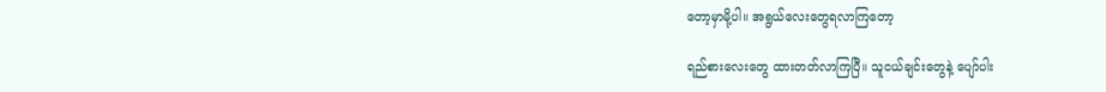တော့မှာမို့ပါ။ အရွယ်လေးတွေရလာကြတော့

ရည်စားလေးတွေ ထားတတ်လာကြပြီ။ သူငယ်ချင်းတွေနဲ့ ပျော်ပါး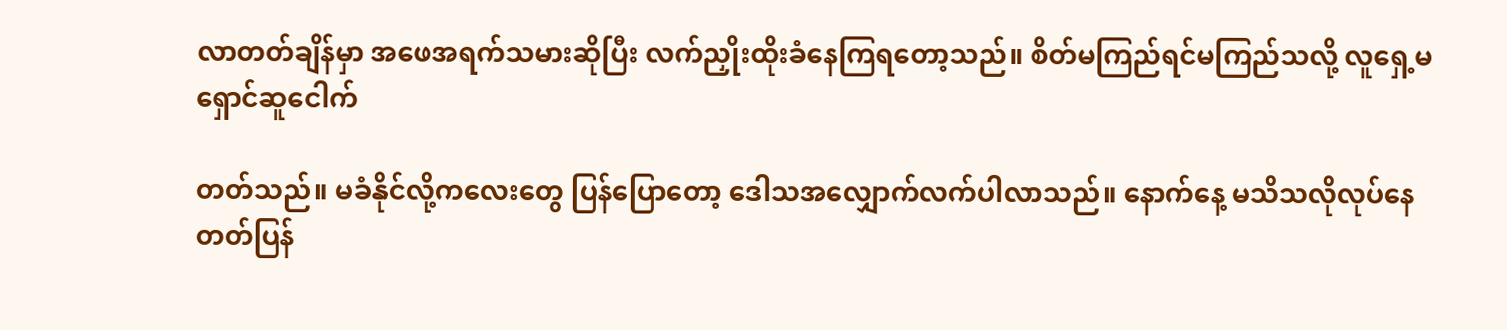လာတတ်ချိန်မှာ အဖေအရက်သမားဆိုပြီး လက်ညှိုးထိုးခံနေကြရတော့သည်။ စိတ်မကြည်ရင်မကြည်သလို့ လူရှေ့မရှောင်ဆူငေါက်

တတ်သည်။ မခံနိုင်လို့ကလေးတွေ ပြန်ပြောတော့ ဒေါသအလျှောက်လက်ပါလာသည်။ နောက်နေ့ မသိသလိုလုပ်နေတတ်ပြန်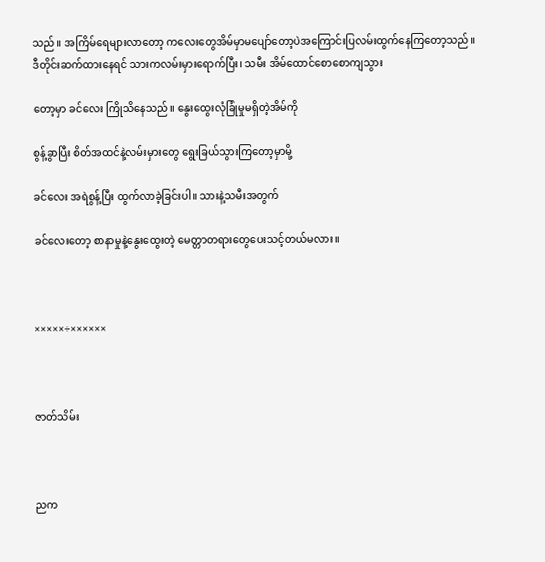သည်။ အကြိမ်ရေများလာတော့ ကလေးတွေအိမ်မှာမပျော်တော့ပဲအကြောင်းပြလမ်းထွက်နေကြတော့သည်။ ဒီတိုင်းဆက်ထားနေရင် သားကလမ်းမှားရောက်ပြီး၊ သမီး အိမ်ထောင်စောစောကျသွား

တော့မှာ ခင်လေး ကြိုသိနေသည်။ နွေးထွေးလုံခြုံမှုမရှိတဲ့အိမ်ကို

စွန့်ခွာပြီး စိတ်အထင်နဲ့လမ်းမှားတွေ ရွေးခြယ်သွားကြတော့မှာမို့

ခင်လေး အရဲစွန့်ပြီး ထွက်လာခဲ့ခြင်းပါ။ သားနဲ့သမီးအတွက်

ခင်လေးတော့ စာနာမှုနဲ့နွေးထွေးတဲ့ မေတ္တာတရားတွေပေးသင့်တယ်မလား။



×××××÷××××××



ဇာတ်သိမ်း



ညက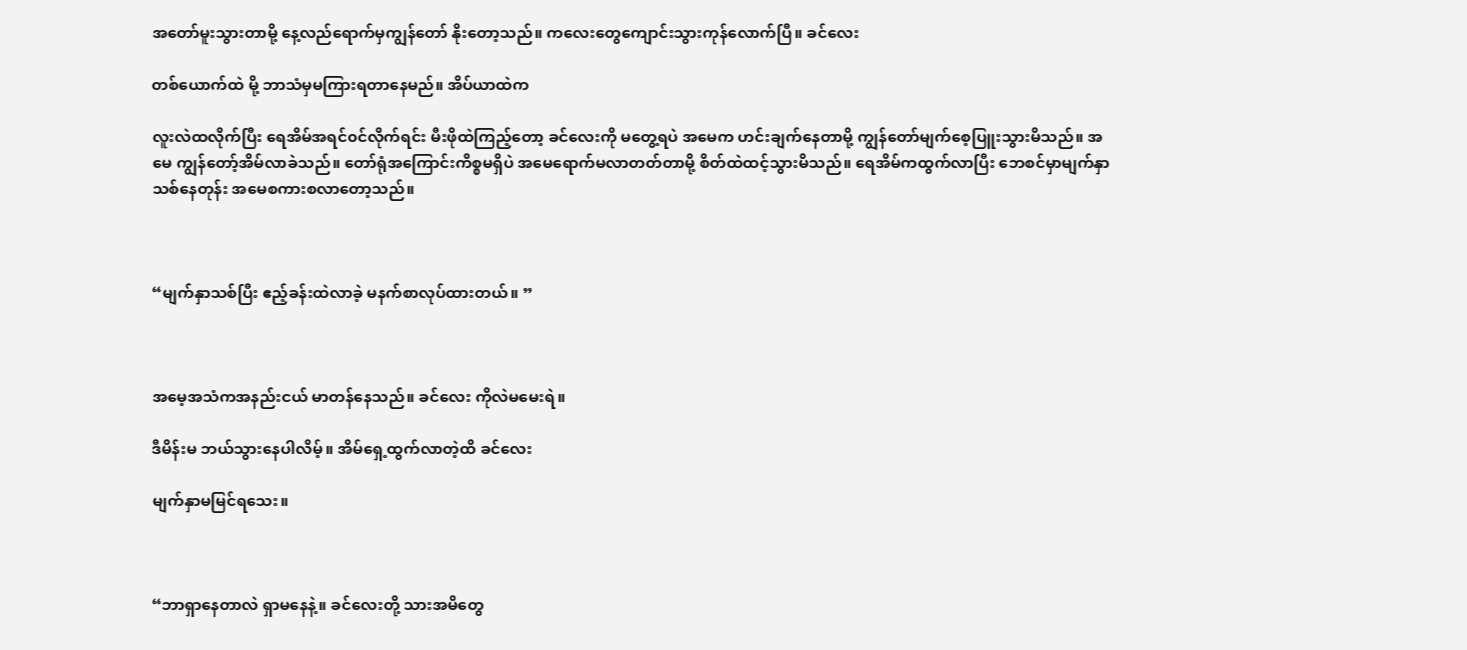အတော်မူးသွားတာမို့ နေ့လည်ရောက်မှကျွန်တော် နိုးတော့သည်။ ကလေးတွေကျောင်းသွားကုန်လောက်ပြီ။ ခင်လေး

တစ်ယောက်ထဲ မို့ ဘာသံမှမကြားရတာနေမည်။ အိပ်ယာထဲက

လူးလဲထလိုက်ပြီး ရေအိမ်အရင်၀င်လိုက်ရင်း မီးဖိုထဲကြည့်တော့ ခင်လေးကို မတွေ့ရပဲ အမေက ဟင်းချက်နေတာမို့ ကျွန်တော်မျက်စေ့ပြူးသွားမိသည်။ အမေ ကျွန်တော့်အိမ်လာခဲသည်။ တော်ရုံအကြောင်းကိစ္စမရှိပဲ အမေရောက်မလာတတ်တာမို့ စိတ်ထဲထင့်သွားမိသည်။ ရေအိမ်ကထွက်လာပြီး ဘေစင်မှာမျက်နှာသစ်နေတုန်း အမေစကားစလာတော့သည်။



“မျက်နှာသစ်ပြီး ဧည့်ခန်းထဲလာခဲ့ မနက်စာလုပ်ထားတယ်။ ”



အမေ့အသံကအနည်းငယ် မာတန်နေသည်။ ခင်လေး ကိုလဲမမေးရဲ။

ဒီမိန်းမ ဘယ်သွားနေပါလိမ့်။ အိမ်ရှေ့ထွက်လာတဲ့ထိ ခင်လေး

မျက်နှာမမြင်ရသေး။



“ဘာရှာနေတာလဲ ရှာမနေနဲ့။ ခင်လေးတို့ သားအမိတွေ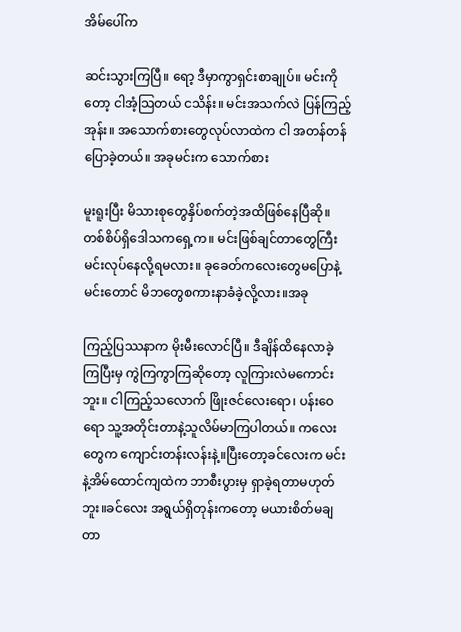အိမ်ပေါ်က

ဆင်းသွားကြပြီ။ ရော့ ဒီမှာကွာရှင်းစာချုပ်။ မင်းကိုတော့ ငါအံ့သြတယ် ငသိန်း။ မင်းအသက်လဲ ပြန်ကြည့်အုန်း။ အသောက်စားတွေလုပ်လာထဲက ငါ အတန်တန်ပြောခဲ့တယ်။ အခုမင်းက သောက်စား

မူးရူးပြီး မိသားစုတွေနှိပ်စက်တဲ့အထိဖြစ်နေပြီဆို။ တစ်စိပ်ရှိဒေါသကရှေ့က။ မင်းဖြစ်ချင်တာတွေကြီး မင်းလုပ်နေလို့ရမလား။ ခုခေတ်ကလေးတွေမပြောနဲ့ မင်းတောင် မိဘတွေစကားနာခံခဲ့လို့လား။အခု

ကြည့်ပြဿနာက မိုးမီးလောင်ပြီ။ ဒီချိန်ထိနေလာခဲ့ကြပြီးမှ ကွဲကြကွာကြဆိုတော့ လူကြားလဲမကောင်းဘူး။ ငါကြည့်သလောက် ဖြိုးဇင်လေးရော၊ ပန်းဝေ ရော သူ့အတိုင်းတာနဲ့သူလိမ်မာကြပါတယ်။ ကလေးတွေက ကျောင်းတန်းလန်းနဲ့။ပြီးတော့ခင်လေးက မင်းနဲ့အိမ်ထောင်ကျထဲက ဘာစီးပွားမှ ရှာခဲ့ရတာမဟုတ်ဘူး။ခင်လေး အရွယ်ရှိတုန်းကတော့ မယားစိတ်မချတာ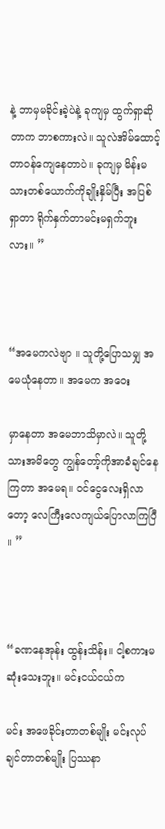နဲ့ ဘာမှမခိုင်းခဲ့ပဲနဲ့ ခုကျမှ ထွက်ရှာဆိုတာက ဘာစကားလဲ။ သူလဲအိမ်ထောင့်တာ၀န်ကျေနေတာပဲ။ ခုကျမှ မိန်းမသားတစ်ယောက်ကိုချိုးနှိမ်ပြီး အပြစ်ရှာတာ ရိုက်နှက်တာမင်းမရှက်ဘူးလား။ ”



“အမေကလဲဗျာ ။ သူတို့ပြောသမျှ အမေယုံနေတာ။ အမေက အဝေး

မှာနေတာ အမေဘာသိမှာလဲ။ သူတို့သားအမိတွေ ကျွန်တော့်ကိုအာခံချင်နေကြတာ အမေရ။ ၀င်ငွေလေးရှိလာတော့ လေကြီးလေကျယ်ပြောလာကြပြီ ။ ”



“ခဏနေအုန်း ထွန်းသိန်း။ ငါ့စကားမဆုံးသေးဘူး။ မင်းငယ်ငယ်က

မင်း အဖေခိုင်းတာတစ်မျိုး မင်းလုပ်ချင်တာတစ်မျိုး ပြဿနာ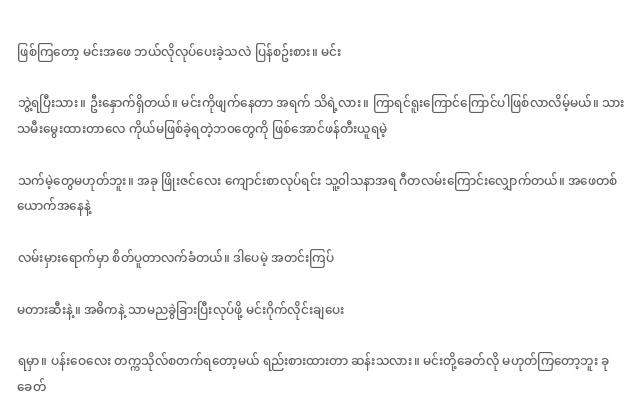ဖြစ်ကြတော့ မင်းအဖေ ဘယ်လိုလုပ်ပေးခဲ့သလဲ ပြန်စဥ်းစား။ မင်း

ဘွဲ့ရပြီးသား။ ဦးနှောက်ရှိတယ်။ မင်းကိုဖျက်နေတာ အရက် သိရဲ့လား။ ကြာရင်ရူးကြောင်ကြောင်ပါဖြစ်လာလိမ့်မယ်။ သားသမီးမွေးထားတာလေ ကိုယ်မဖြစ်ခဲ့ရတဲ့ဘ၀တွေကို ဖြစ်အောင်ဖန်တီးယူရမဲ့

သက်မဲ့တွေမဟုတ်ဘူး။ အခု ဖြိုးဇင်လေး ကျောင်းစာလုပ်ရင်း သူ့၀ါသနာအရ ဂီတလမ်းကြောင်းလျှောက်တယ်။ အဖေတစ်ယောက်အနေနဲ့

လမ်းမှားရောက်မှာ စိတ်ပူတာလက်ခံတယ်။ ဒါပေမဲ့ အတင်းကြပ်

မတားဆီးနဲ့။ အဓိကနဲ့ သာမညခွဲခြားပြီးလုပ်ဖို့ မင်းဂိုက်လိုင်းချပေး

ရမှာ။ ပန်းဝေလေး တက္ကသိုလ်စတက်ရတော့မယ် ရည်းစားထားတာ ဆန်းသလား။ မင်းတို့ခေတ်လို မဟုတ်ကြတော့ဘူး ခုခေတ်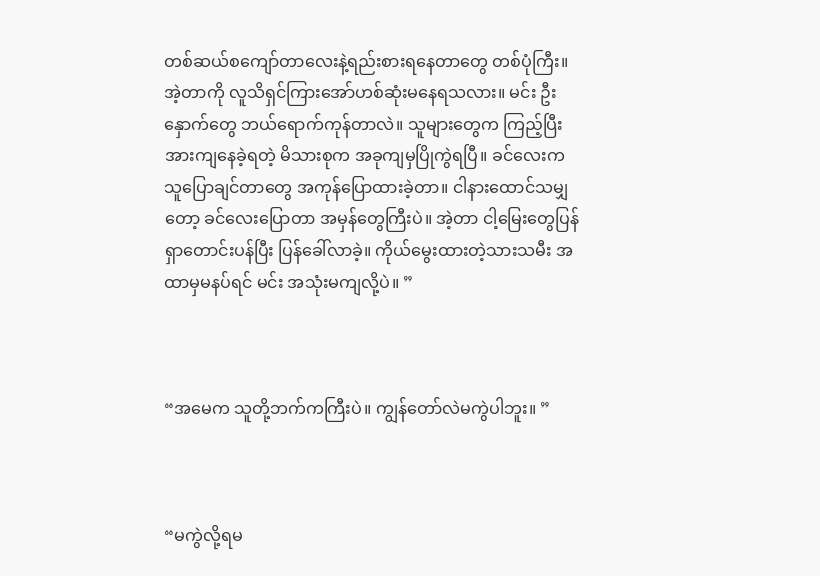တစ်ဆယ်စကျော်တာလေးနဲ့ရည်းစားရနေတာတွေ တစ်ပုံကြီး။ အဲ့တာကို လူသိရှင်ကြားအော်ဟစ်ဆုံးမနေရသလား။ မင်း ဦးနှောက်တွေ ဘယ်ရောက်ကုန်တာလဲ။ သူများတွေက ကြည့်ပြီး အားကျနေခဲ့ရတဲ့ မိသားစုက အခုကျမှပြိုကွဲရပြီ။ ခင်လေးက သူပြောချင်တာတွေ အကုန်ပြောထားခဲ့တာ။ ငါနားထောင်သမျှတော့ ခင်လေးပြောတာ အမှန်တွေကြီးပဲ။ အဲ့တာ ငါ့မြေးတွေပြန်ရှာတောင်းပန်ပြီး ပြန်ခေါ်လာခဲ့။ ကိုယ်မွေးထားတဲ့သားသမီး အထာမှမနပ်ရင် မင်း အသုံးမကျလို့ပဲ။ ”



“အမေက သူတို့ဘက်ကကြီးပဲ။ ကျွန်တော်လဲမကွဲပါဘူး။ ”



“မကွဲလို့ရမ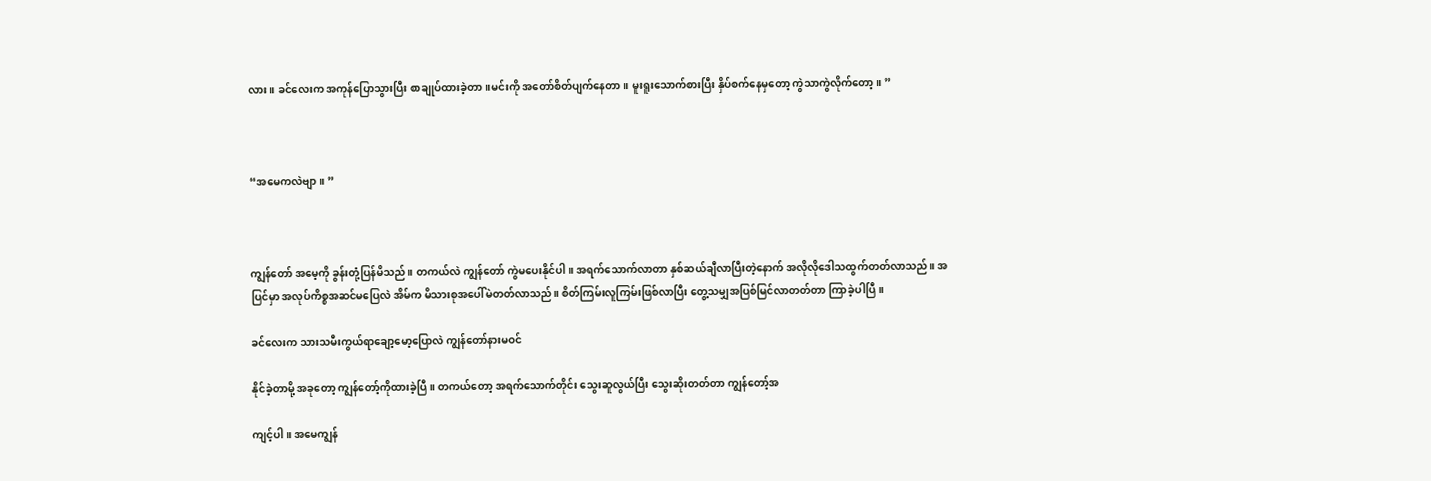လား။ ခင်လေးက အကုန်ပြောသွားပြီး စာချုပ်ထားခဲ့တာ။မင်းကို အတော်စိတ်ပျက်နေတာ။ မူးရူးသောက်စားပြီး နှိပ်စက်နေမှတော့ ကွဲသာကွဲလိုက်တော့။ ”



“အမေကလဲဗျာ။ ”



ကျွန်တော် အမေ့ကို ခွန်းတုံ့ပြန်မိသည်။ တကယ်လဲ ကျွန်တော် ကွဲမပေးနိုင်ပါ။ အရက်သောက်လာတာ နှစ်ဆယ်ချီလာပြီးတဲ့နောက် အလိုလိုဒေါသထွက်တတ်လာသည်။ အပြင်မှာ အလုပ်ကိစ္စအဆင်မပြေလဲ အိမ်က မိသားစုအပေါ်မဲတတ်လာသည်။ စိတ်ကြမ်းလူကြမ်းဖြစ်လာပြီး တွေ့သမျှအပြစ်မြင်လာတတ်တာ ကြာခဲ့ပါပြီ။

ခင်လေးက သားသမီးကွယ်ရာချော့မော့ပြောလဲ ကျွန်တော်နားမဝင်

နိုင်ခဲ့တာမို့ အခုတော့ ကျွန်တော့်ကိုထားခဲ့ပြီ။ တကယ်တော့ အရက်သောက်တိုင်း သွေးဆူလွယ်ပြီး သွေးဆိုးတတ်တာ ကျွန်တော့်အ

ကျင့်ပါ။ အမေကျွန်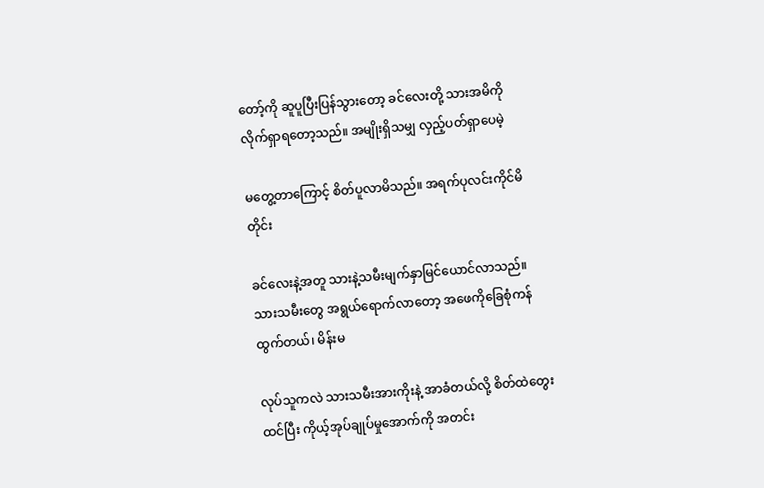တော့်ကို ဆူပူပြီးပြန်သွားတော့ ခင်လေးတို့ သားအမိကို လိုက်ရှာရတော့သည်။ အမျိုးရှိသမျှ လှည့်ပတ်ရှာပေမဲ့

မတွေ့တာကြောင့် စိတ်ပူလာမိသည်။ အရက်ပုလင်းကိုင်မိတိုင်း

ခင်လေးနဲ့အတူ သားနဲ့သမီးမျက်နှာမြင်ယောင်လာသည်။ သားသမီးတွေ အရွယ်ရောက်လာတော့ အဖေကိုခြေစုံကန်ထွက်တယ်၊ မိန်းမ

လုပ်သူကလဲ သားသမီးအားကိုးနဲ့ အာခံတယ်လို့ စိတ်ထဲတွေးထင်ပြီး ကိုယ့်အုပ်ချုပ်မှုအောက်ကို အတင်း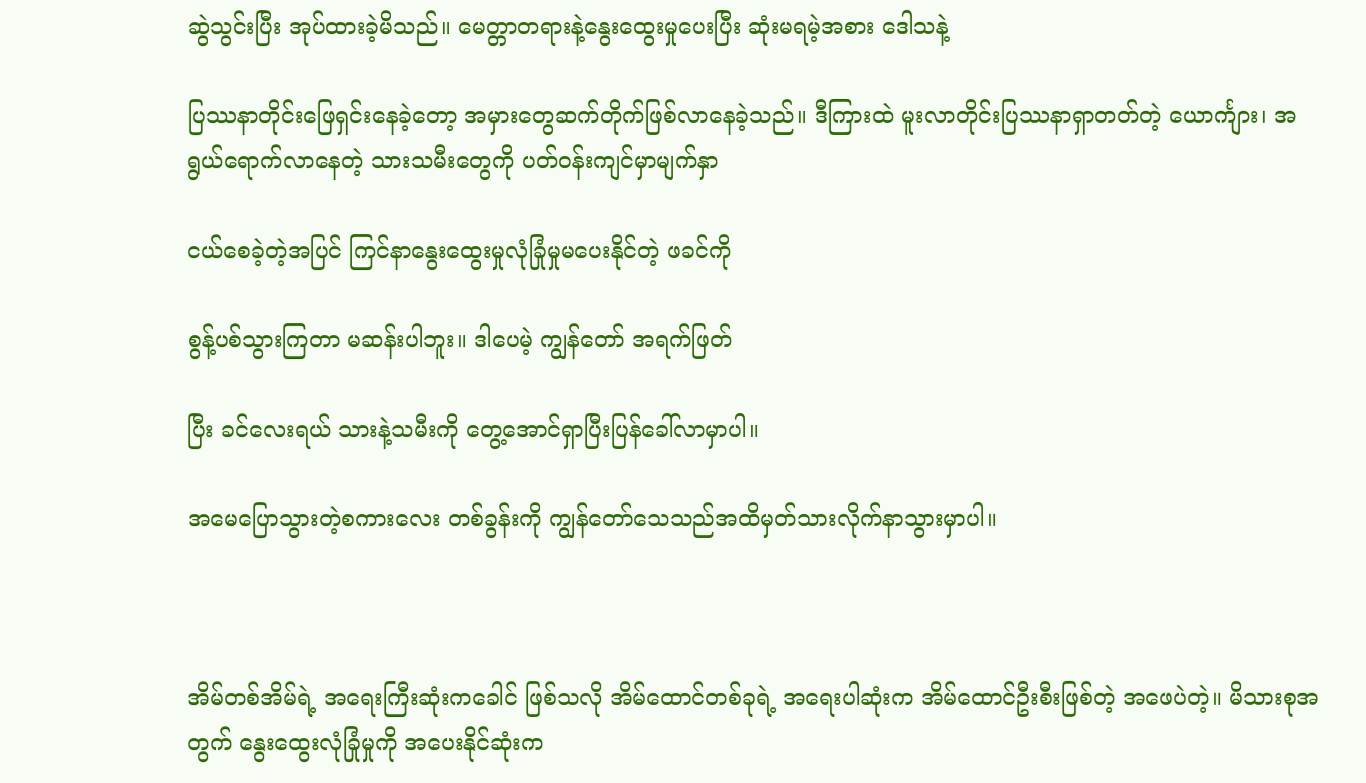ဆွဲသွင်းပြီး အုပ်ထားခဲ့မိသည်။ မေတ္တာတရားနဲ့နွေးထွေးမှုပေးပြီး ဆုံးမရမဲ့အစား ဒေါသနဲ့

ပြဿနာတိုင်းဖြေရှင်းနေခဲ့တော့ အမှားတွေဆက်တိုက်ဖြစ်လာနေခဲ့သည်။ ဒီကြားထဲ မူးလာတိုင်းပြဿနာရှာတတ်တဲ့ ယောင်္ကျား၊ အရွယ်ရောက်လာနေတဲ့ သားသမီးတွေကို ပတ်၀န်းကျင်မှာမျက်နှာ

ငယ်စေခဲ့တဲ့အပြင် ကြင်နာနွေးထွေးမှုလုံခြုံမှုမပေးနိုင်တဲ့ ဖခင်ကို

စွန့်ပစ်သွားကြတာ မဆန်းပါဘူး။ ဒါပေမဲ့ ကျွန်တော် အရက်ဖြတ်

ပြီး ခင်လေးရယ် သားနဲ့သမီးကို တွေ့အောင်ရှာပြီးပြန်ခေါ်လာမှာပါ။

အမေပြောသွားတဲ့စကားလေး တစ်ခွန်းကို ကျွန်တော်သေသည်အထိမှတ်သားလိုက်နာသွားမှာပါ။



အိမ်တစ်အိမ်ရဲ့ အရေးကြီးဆုံးကခေါင် ဖြစ်သလို အိမ်ထောင်တစ်ခုရဲ့ အရေးပါဆုံးက အိမ်ထောင်ဦးစီးဖြစ်တဲ့ အဖေပဲတဲ့။ မိသားစုအတွက် နွေးထွေးလုံခြုံမှုကို အပေးနိုင်ဆုံးက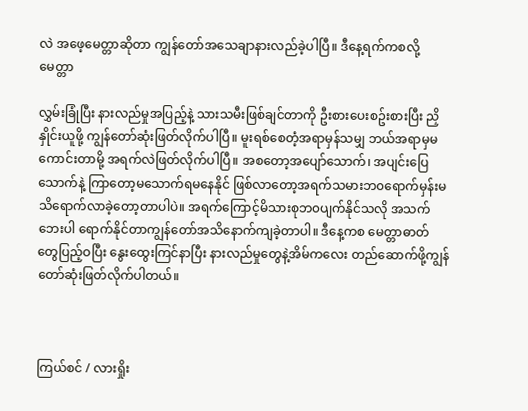လဲ အဖေ့မေတ္တာဆိုတာ ကျွန်တော်အသေချာနားလည်ခဲ့ပါပြီ။ ဒီနေ့ရက်ကစလို့ မေတ္တာ

လွှမ်းခြုံပြီး နားလည်မှုအပြည့်နဲ့ သားသမီးဖြစ်ချင်တာကို ဦးစားပေးစဥ်းစားပြီး ညှိနှိုင်းယူဖို့ ကျွန်တော်ဆုံးဖြတ်လိုက်ပါပြီ။ မူးရစ်စေတံ့အရာမှန်သမျှ ဘယ်အရာမှမကောင်းတာမို့ အရက်လဲဖြတ်လိုက်ပါပြီ။ အစတော့အပျော်သောက်၊ အပျင်းပြေသောက်နဲ့ ကြာတော့မသောက်ရမနေနိုင် ဖြစ်လာတော့အရက်သမားဘ၀ရောက်မှန်းမသိရောက်လာခဲ့တော့တာပါပဲ။ အရက်ကြောင့်မိသားစုဘ၀ပျက်နိုင်သလို အသက်ဘေးပါ ရောက်နိုင်တာကျွန်တော်အသိနောက်ကျခဲ့တာပါ။ ဒီနေ့ကစ မေတ္တာဓာတ်တွေပြည့်ဝပြီး နွေးထွေးကြင်နာပြီး နားလည်မှုတွေနဲ့အိမ်ကလေး တည်ဆောက်ဖို့ကျွန်တော်ဆုံးဖြတ်လိုက်ပါတယ်။



ကြယ်စင် / လားရှိုး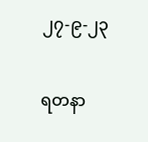၂၇-၉-၂၃



ရတနာ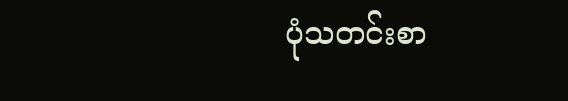ပုံသတင်းစာ